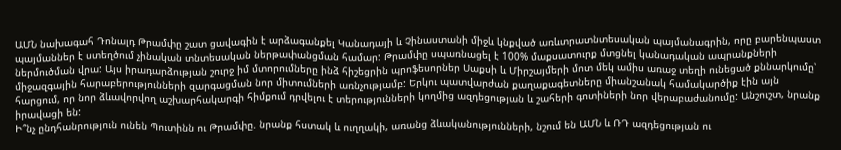ԱՄՆ նախագահ Դոնալդ Թրամփը շատ ցավագին է արձագանքել Կանադայի և Չինաստանի միջև կնքված առևտրատնտեսական պայմանագրին, որը բարենպաստ պայմաններ է ստեղծում չինական տնտեսական ներթափանցման համար: Թրամփը սպառնացել է 100% մաքսատուրք մտցնել կանադական ապրանքների ներմուծման վրա: Այս իրադարձության շուրջ իմ մտորումները ինձ հիշեցրին պրոֆեսորներ Սաքսի և Միրշայմերի մոտ մեկ ամիս առաջ տեղի ունեցած քննարկումը՝ միջազգային հարաբերությունների զարգացման նոր միտումների առնչությամբ: Երկու պատվարժան քաղաքագետները միանշանակ համակարծիք էին այն հարցում, որ նոր ձևավորվող աշխարհակարգի հիմքում դրվելու է տերությունների կողմից ազդեցության և շահերի գոտիների նոր վերաբաժանումը: Անշուշտ, նրանք իրավացի են:
Ի՞նչ ընդհանրություն ունեն Պուտինն ու Թրամփը. նրանք հստակ և ուղղակի, առանց ձևականությունների, նշում են ԱՄՆ և ՌԴ ազդեցության ու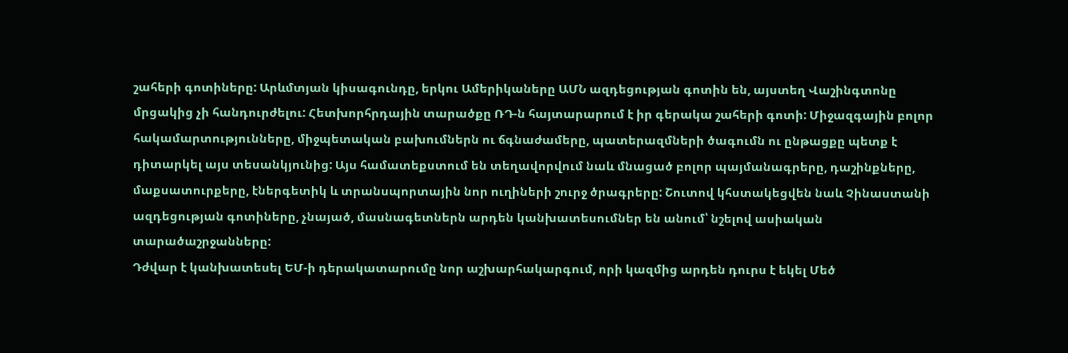շահերի գոտիները: Արևմտյան կիսագունդը, երկու Ամերիկաները ԱՄՆ ազդեցության գոտին են, այստեղ Վաշինգտոնը մրցակից չի հանդուրժելու: Հետխորհրդային տարածքը ՌԴ-ն հայտարարում է իր գերակա շահերի գոտի: Միջազգային բոլոր հակամարտությունները, միջպետական բախումներն ու ճգնաժամերը, պատերազմների ծագումն ու ընթացքը պետք է դիտարկել այս տեսանկյունից: Այս համատեքստում են տեղավորվում նաև մնացած բոլոր պայմանագրերը, դաշինքները, մաքսատուրքերը, էներգետիկ և տրանսպորտային նոր ուղիների շուրջ ծրագրերը: Շուտով կհստակեցվեն նաև Չինաստանի ազդեցության գոտիները, չնայած, մասնագետներն արդեն կանխատեսումներ են անում՝ նշելով ասիական տարածաշրջանները:
Դժվար է կանխատեսել ԵՄ-ի դերակատարումը նոր աշխարհակարգում, որի կազմից արդեն դուրս է եկել Մեծ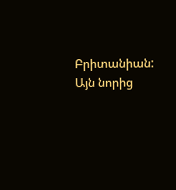Բրիտանիան: Այն նորից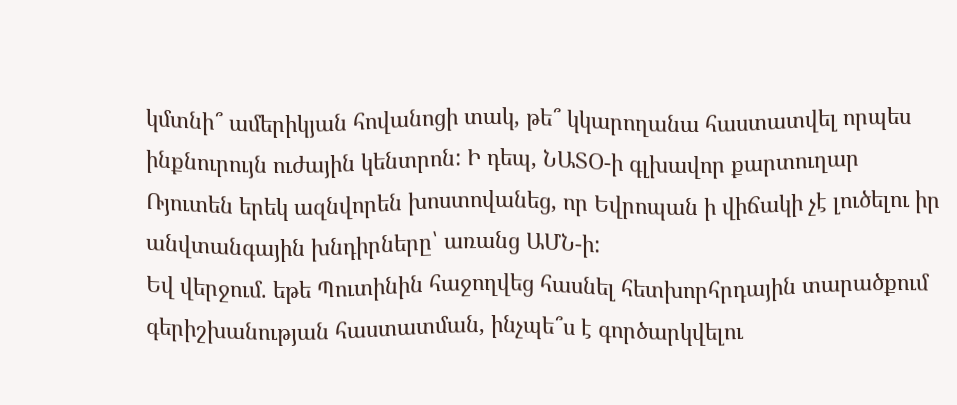կմտնի՞ ամերիկյան հովանոցի տակ, թե՞ կկարողանա հաստատվել որպես ինքնուրույն ուժային կենտրոն: Ի դեպ, ՆԱՏՕ-ի գլխավոր քարտուղար Ռյուտեն երեկ ազնվորեն խոստովանեց, որ Եվրոպան ի վիճակի չէ լուծելու իր անվտանգային խնդիրները՝ առանց ԱՄՆ-ի:
Եվ վերջում. եթե Պուտինին հաջողվեց հասնել հետխորհրդային տարածքում գերիշխանության հաստատման, ինչպե՞ս է գործարկվելու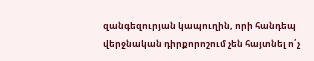զանգեզուրյան կապուղին, որի հանդեպ վերջնական դիրքորոշում չեն հայտնել ո՛չ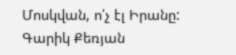Մոսկվան, ո՛չ էլ Իրանը:
Գարիկ Քեռյան